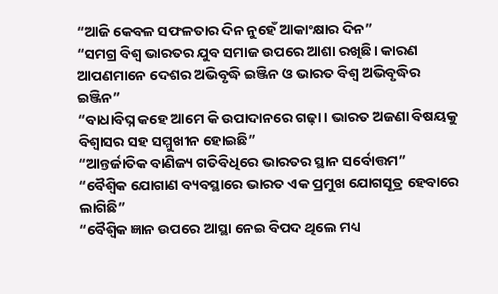“ଆଜି କେବଳ ସଫଳତାର ଦିନ ନୁହେଁ ଆକାଂକ୍ଷାର ଦିନ”
“ସମଗ୍ର ବିଶ୍ୱ ଭାରତର ଯୁବ ସମାଜ ଉପରେ ଆଶା ରଖିଛି। କାରଣ ଆପଣମାନେ ଦେଶର ଅଭିବୃଦ୍ଧି ଇଞ୍ଜିନ ଓ ଭାରତ ବିଶ୍ୱ ଅଭିବୃଦ୍ଧିର ଇଞ୍ଜିନ”
“ବାଧାବିଘ୍ନ କହେ ଆମେ କି ଉପାଦାନରେ ଗଢ଼ା। ଭାରତ ଅଜଣା ବିଷୟକୁ ବିଶ୍ୱାସର ସହ ସମ୍ମୁଖୀନ ହୋଇଛି”
“ଆନ୍ତର୍ଜାତିକ ବାଣିଜ୍ୟ ଗତିବିଧିରେ ଭାରତର ସ୍ଥାନ ସର୍ବୋତ୍ତମ”
“ବୈଶ୍ୱିକ ଯୋଗାଣ ବ୍ୟବସ୍ଥାରେ ଭାରତ ଏକ ପ୍ରମୁଖ ଯୋଗସୂତ୍ର ହେବାରେ ଲାଗିଛି”
“ବୈଶ୍ୱିକ ଜ୍ଞାନ ଉପରେ ଆସ୍ଥା ନେଇ ବିପଦ ଥିଲେ ମଧ୍ୟ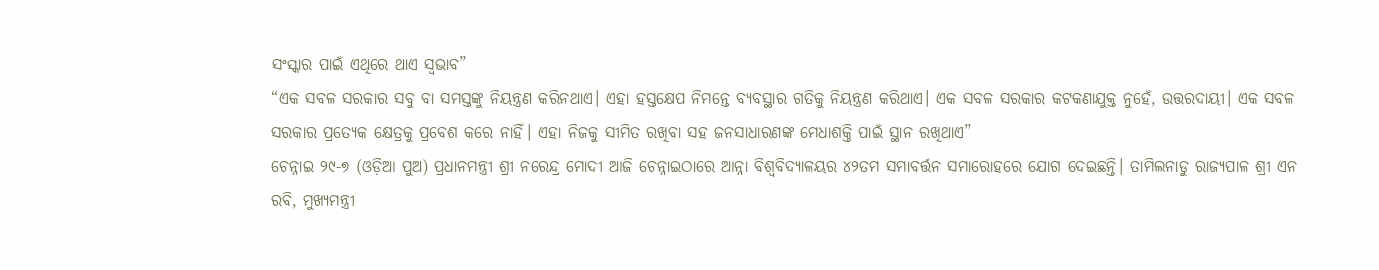ସଂସ୍କାର ପାଇଁ ଏଥିରେ ଥାଏ ସ୍ୱଭାବ”
“ଏକ ସବଳ ସରକାର ସବୁ ବା ସମସ୍ତଙ୍କୁ ନିୟନ୍ତ୍ରଣ କରିନଥାଏ। ଏହା ହସ୍ତକ୍ଷେପ ନିମନ୍ତେ ବ୍ୟବସ୍ଥାର ଗତିକୁ ନିୟନ୍ତ୍ରଣ କରିଥାଏ। ଏକ ସବଳ ସରକାର କଟକଣାଯୁକ୍ତ ନୁହେଁ, ଉତ୍ତରଦାୟୀ। ଏକ ସବଳ ସରକାର ପ୍ରତ୍ୟେକ କ୍ଷେତ୍ରକୁ ପ୍ରବେଶ କରେ ନାହିଁ। ଏହା ନିଜକୁ ସୀମିତ ରଖିବା ସହ ଜନସାଧାରଣଙ୍କ ମେଧାଶକ୍ତି ପାଇଁ ସ୍ଥାନ ରଖିଥାଏ”
ଚେନ୍ନାଇ ୨୯-୭ (ଓଡ଼ିଆ ପୁଅ) ପ୍ରଧାନମନ୍ତ୍ରୀ ଶ୍ରୀ ନରେନ୍ଦ୍ର ମୋଦୀ ଆଜି ଚେନ୍ନାଇଠାରେ ଆନ୍ନା ବିଶ୍ୱବିଦ୍ୟାଳୟର ୪୨ତମ ସମାବର୍ତ୍ତନ ସମାରୋହରେ ଯୋଗ ଦେଇଛନ୍ତି। ତାମିଲନାଡୁ ରାଜ୍ୟପାଳ ଶ୍ରୀ ଏନ ରବି, ମୁଖ୍ୟମନ୍ତ୍ରୀ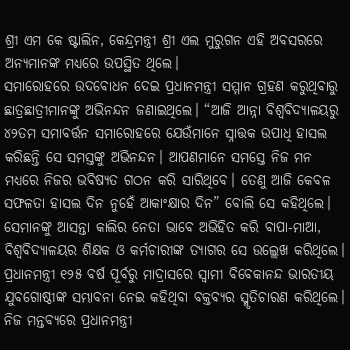ଶ୍ରୀ ଏମ କେ ଷ୍ଟାଲିନ, କେନ୍ଦ୍ରମନ୍ତ୍ରୀ ଶ୍ରୀ ଏଲ ମୁରୁଗନ ଏହି ଅବସରରେ ଅନ୍ୟମାନଙ୍କ ମଧ୍ୟରେ ଉପସ୍ଥିତ ଥିଲେ।
ସମାରୋହରେ ଉଦବୋଧନ ଦେଇ ପ୍ରଧାନମନ୍ତ୍ରୀ ସମ୍ମାନ ଗ୍ରହଣ କରୁଥିବାରୁ ଛାତ୍ରଛାତ୍ରୀମାନଙ୍କୁ ଅଭିନନ୍ଦନ ଜଣାଇଥିଲେ। “ଆଜି ଆନ୍ନା ବିଶ୍ୱବିଦ୍ୟାଳୟରୁ ୪୨ତମ ସମାବର୍ତ୍ତନ ସମାରୋହରେ ଯେଉଁମାନେ ସ୍ନାତ୍ତକ ଉପାଧି ହାସଲ କରିଛନ୍ତି ସେ ସମସ୍ତଙ୍କୁ ଅଭିନନ୍ଦନ। ଆପଣମାନେ ସମସ୍ତେ ନିଜ ମନ ମଧ୍ୟରେ ନିଜର ଭବିଷ୍ୟତ ଗଠନ କରି ସାରିଥିବେ। ତେଣୁ ଆଜି କେବଳ ସଫଳତା ହାସଲ ଦିନ ନୁହେଁ ଆକାଂକ୍ଷାର ଦିନ” ବୋଲି ସେ କହିଥିଲେ। ସେମାନଙ୍କୁ ଆସନ୍ତା କାଲିର ନେତା ଭାବେ ଅଭିହିତ କରି ବାପା-ମାଆ, ବିଶ୍ୱବିଦ୍ୟାଳୟର ଶିକ୍ଷକ ଓ କର୍ମଚାରୀଙ୍କ ତ୍ୟାଗର ସେ ଉଲ୍ଲେଖ କରିଥିଲେ।
ପ୍ରଧାନମନ୍ତ୍ରୀ ୧୨୫ ବର୍ଷ ପୂର୍ବରୁ ମାଦ୍ରାସରେ ସ୍ୱାମୀ ବିବେକାନନ୍ଦ ଭାରତୀୟ ଯୁବଗୋଷ୍ଠୀଙ୍କ ସମ୍ଭାବନା ନେଇ କହିଥିବା ବକ୍ତବ୍ୟର ସ୍ମୃତିଚାରଣ କରିଥିଲେ। ନିଜ ମନ୍ତବ୍ୟରେ ପ୍ରଧାନମନ୍ତ୍ରୀ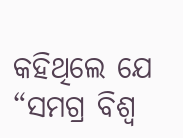କହିଥିଲେ ଯେ “ସମଗ୍ର ବିଶ୍ୱ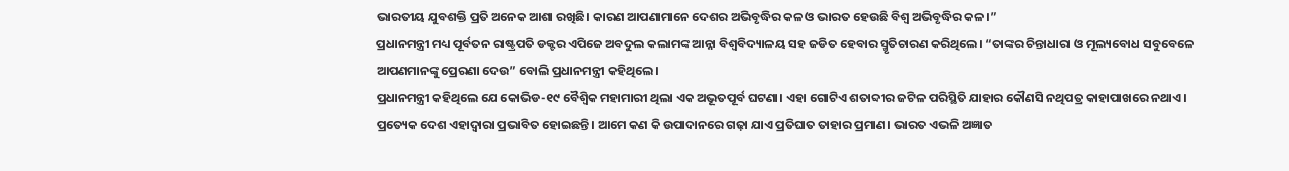ଭାରତୀୟ ଯୁବଶକ୍ତି ପ୍ରତି ଅନେକ ଆଶା ରଖିଛି। କାରଣ ଆପଣାମାନେ ଦେଶର ଅଭିବୃଦ୍ଧିର କଳ ଓ ଭାରତ ହେଉଛି ବିଶ୍ୱ ଅଭିବୃଦ୍ଧିର କଳ।”
ପ୍ରଧାନମନ୍ତ୍ରୀ ମଧ୍ୟ ପୂର୍ବତନ ରାଷ୍ଟ୍ରପତି ଡକ୍ଟର ଏପିଜେ ଅବଦୁଲ କଲାମଙ୍କ ଆନ୍ନା ବିଶ୍ୱବିଦ୍ୟାଳୟ ସହ ଜଡିତ ହେବାର ସ୍ମୃତିଚାରଣ କରିଥିଲେ। “ତାଙ୍କର ଚିନ୍ତାଧାରା ଓ ମୂଲ୍ୟବୋଧ ସବୁବେଳେ ଆପଣମାନଙ୍କୁ ପ୍ରେରଣା ଦେଉ” ବୋଲି ପ୍ରଧାନମନ୍ତ୍ରୀ କହିଥିଲେ।
ପ୍ରଧାନମନ୍ତ୍ରୀ କହିଥିଲେ ଯେ କୋଭିଡ-୧୯ ବୈଶ୍ୱିକ ମହାମାରୀ ଥିଲା ଏକ ଅଭୂତପୂର୍ବ ଘଟଣା। ଏହା ଗୋଟିଏ ଶତାବ୍ଦୀର ଜଟିଳ ପରିସ୍ଥିତି ଯାହାର କୌଣସି ନଥିପତ୍ର କାହାପାଖରେ ନଥାଏ। ପ୍ରତ୍ୟେକ ଦେଶ ଏହାଦ୍ୱାରା ପ୍ରଭାବିତ ହୋଇଛନ୍ତି। ଆମେ କଣ କି ଉପାଦାନରେ ଗଢ଼ା ଯାଏ ପ୍ରତିଘାତ ତାହାର ପ୍ରମାଣ। ଭାରତ ଏଭଳି ଅଜ୍ଞାତ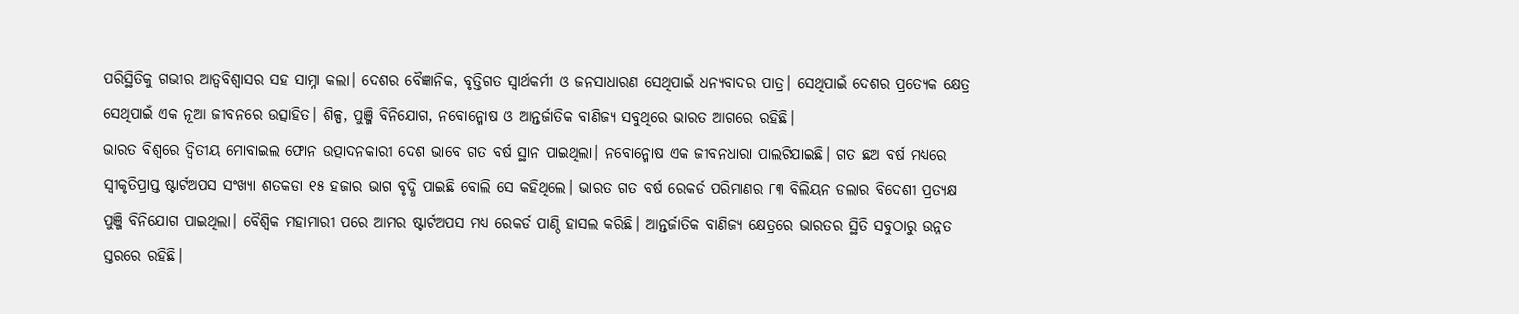ପରିସ୍ଥିତିକୁ ଗଭୀର ଆତ୍ୱବିଶ୍ୱାସର ସହ ସାମ୍ନା କଲା। ଦେଶର ବୈଜ୍ଞାନିକ, ବୃତ୍ତିଗତ ସ୍ୱାର୍ଥକର୍ମୀ ଓ ଜନସାଧାରଣ ସେଥିପାଇଁ ଧନ୍ୟବାଦର ପାତ୍ର। ସେଥିପାଇଁ ଦେଶର ପ୍ରତ୍ୟେକ କ୍ଷେତ୍ର ସେଥିପାଇଁ ଏକ ନୂଆ ଜୀବନରେ ଉତ୍ସାହିତ। ଶିଳ୍ପ, ପୁଞ୍ଜି ବିନିଯୋଗ, ନବୋନ୍ମୋଷ ଓ ଆନ୍ତର୍ଜାତିକ ବାଣିଜ୍ୟ ସବୁଥିରେ ଭାରତ ଆଗରେ ରହିଛି।
ଭାରତ ବିଶ୍ୱରେ ଦ୍ୱିତୀୟ ମୋବାଇଲ ଫୋନ ଉତ୍ପାଦନକାରୀ ଦେଶ ଭାବେ ଗତ ବର୍ଷ ସ୍ଥାନ ପାଇଥିଲା। ନବୋନ୍ମୋଷ ଏକ ଜୀବନଧାରା ପାଲଟିଯାଇଛି। ଗତ ଛଅ ବର୍ଷ ମଧ୍ୟରେ ସ୍ୱୀକୃତିପ୍ରାପ୍ତ ଷ୍ଟାର୍ଟଅପସ ସଂଖ୍ୟା ଶତକଡା ୧୫ ହଜାର ଭାଗ ବୃଦ୍ଧି ପାଇଛି ବୋଲି ସେ କହିଥିଲେ। ଭାରତ ଗତ ବର୍ଷ ରେକର୍ଡ ପରିମାଣର ୮୩ ବିଲିୟନ ଡଲାର ବିଦେଶୀ ପ୍ରତ୍ୟକ୍ଷ ପୁଞ୍ଜି ବିନିଯୋଗ ପାଇଥିଲା। ବୈଶ୍ୱିକ ମହାମାରୀ ପରେ ଆମର ଷ୍ଟାର୍ଟଅପସ ମଧ୍ୟ ରେକର୍ଡ ପାଣ୍ଠି ହାସଲ କରିଛି। ଆନ୍ତର୍ଜାତିକ ବାଣିଜ୍ୟ କ୍ଷେତ୍ରରେ ଭାରତର ସ୍ଥିତି ସବୁଠାରୁ ଉନ୍ନତ ସ୍ତରରେ ରହିଛି।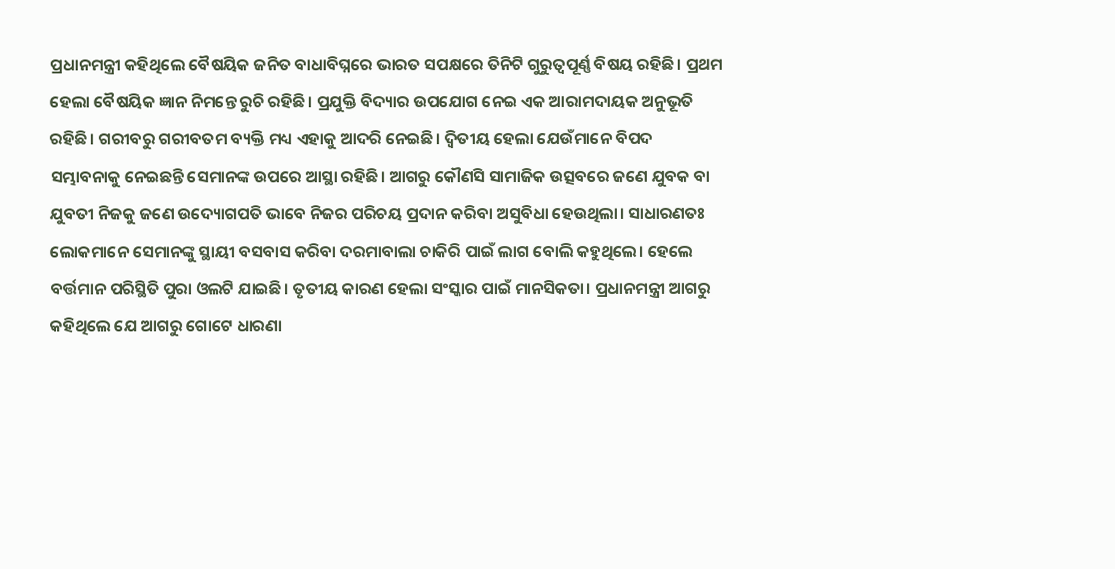ପ୍ରଧାନମନ୍ତ୍ରୀ କହିଥିଲେ ବୈଷୟିକ ଜନିତ ବାଧାବିଘ୍ନରେ ଭାରତ ସପକ୍ଷରେ ତିନିଟି ଗୁରୁତ୍ୱପୂର୍ଣ୍ଣ ବିଷୟ ରହିଛି। ପ୍ରଥମ ହେଲା ବୈଷୟିକ ଜ୍ଞାନ ନିମନ୍ତେ ରୁଚି ରହିଛି। ପ୍ରଯୁକ୍ତି ବିଦ୍ୟାର ଉପଯୋଗ ନେଇ ଏକ ଆରାମଦାୟକ ଅନୁଭୂତି ରହିଛି। ଗରୀବରୁ ଗରୀବତମ ବ୍ୟକ୍ତି ମଧ୍ୟ ଏହାକୁ ଆଦରି ନେଇଛି। ଦ୍ୱିତୀୟ ହେଲା ଯେଉଁମାନେ ବିପଦ ସମ୍ଭାବନାକୁ ନେଇଛନ୍ତି ସେମାନଙ୍କ ଉପରେ ଆସ୍ଥା ରହିଛି। ଆଗରୁ କୌଣସି ସାମାଜିକ ଉତ୍ସବରେ ଜଣେ ଯୁବକ ବା ଯୁବତୀ ନିଜକୁ ଜଣେ ଉଦ୍ୟୋଗପତି ଭାବେ ନିଜର ପରିଚୟ ପ୍ରଦାନ କରିବା ଅସୁବିଧା ହେଉଥିଲା। ସାଧାରଣତଃ ଲୋକମାନେ ସେମାନଙ୍କୁ ସ୍ଥାୟୀ ବସବାସ କରିବା ଦରମାବାଲା ଚାକିରି ପାଇଁ ଲାଗ ବୋଲି କହୁଥିଲେ। ହେଲେ ବର୍ତ୍ତମାନ ପରିସ୍ଥିତି ପୁରା ଓଲଟି ଯାଇଛି। ତୃତୀୟ କାରଣ ହେଲା ସଂସ୍କାର ପାଇଁ ମାନସିକତା। ପ୍ରଧାନମନ୍ତ୍ରୀ ଆଗରୁ କହିଥିଲେ ଯେ ଆଗରୁ ଗୋଟେ ଧାରଣା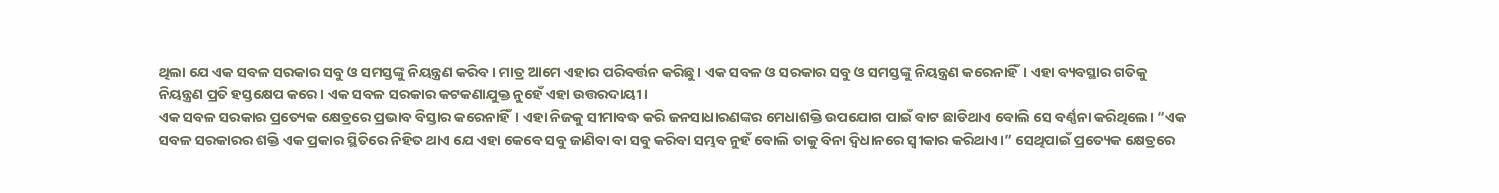ଥିଲା ଯେ ଏକ ସବଳ ସରକାର ସବୁ ଓ ସମସ୍ତଙ୍କୁ ନିୟନ୍ତ୍ରଣ କରିବ। ମାତ୍ର ଆମେ ଏହାର ପରିବର୍ତ୍ତନ କରିଛୁ। ଏକ ସବଳ ଓ ସରକାର ସବୁ ଓ ସମସ୍ତଙ୍କୁ ନିୟନ୍ତ୍ରଣ କରେନାହିଁ। ଏହା ବ୍ୟବସ୍ଥାର ଗତିକୁ ନିୟନ୍ତ୍ରଣ ପ୍ରତି ହସ୍ତକ୍ଷେପ କରେ। ଏକ ସବଳ ସରକାର କଟକଣାଯୁକ୍ତ ନୁହେଁ ଏହା ଉତ୍ତରଦାୟୀ।
ଏକ ସବଳ ସରକାର ପ୍ରତ୍ୟେକ କ୍ଷେତ୍ରରେ ପ୍ରଭାବ ବିସ୍ତାର କରେନାହିଁ। ଏହା ନିଜକୁ ସୀମାବଦ୍ଧ କରି ଜନସାଧାରଣଙ୍କର ମେଧାଶକ୍ତି ଉପଯୋଗ ପାଇଁ ବାଟ ଛାଡିଥାଏ ବୋଲି ସେ ବର୍ଣ୍ଣନା କରିଥିଲେ। “ଏକ ସବଳ ସରକାରର ଶକ୍ତି ଏକ ପ୍ରକାର ସ୍ଥିତିରେ ନିହିତ ଥାଏ ଯେ ଏହା କେବେ ସବୁ ଜାଣିବା ବା ସବୁ କରିବା ସମ୍ଭବ ନୁହଁ ବୋଲି ତାକୁ ବିନା ଦ୍ୱିଧାନରେ ସ୍ୱୀକାର କରିଥାଏ।” ସେଥିପାଇଁ ପ୍ରତ୍ୟେକ କ୍ଷେତ୍ରରେ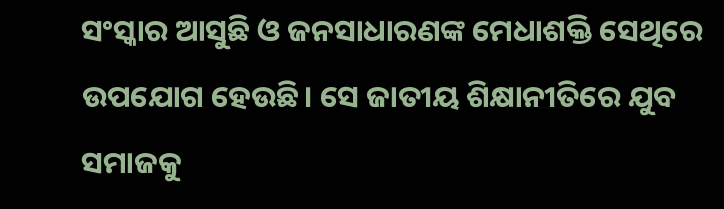ସଂସ୍କାର ଆସୁଛି ଓ ଜନସାଧାରଣଙ୍କ ମେଧାଶକ୍ତି ସେଥିରେ ଉପଯୋଗ ହେଉଛି। ସେ ଜାତୀୟ ଶିକ୍ଷାନୀତିରେ ଯୁବ ସମାଜକୁ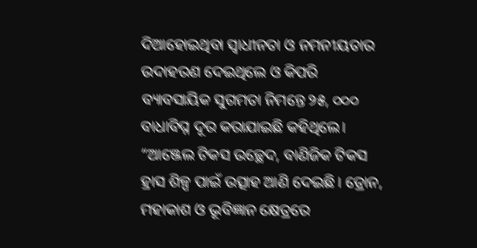ଦିଆହୋଇଥିବା ସ୍ୱାଧୀନତା ଓ ନମନୀୟତାର ଉଦାହରଣ ଦେଇଥିଲେ ଓ କିପରି ବ୍ୟାବସାୟିକ ସୁଗମତା ନିମନ୍ତେ ୨୫, ୦୦୦ ବାଧାବିଘ୍ନ ଦୂର କରାଯାଇଛି କହିଥିଲେ। “ଆଞ୍ଜେଲ ଟିକସ ଉଚ୍ଛେଦ, ବାଣିଜିକ ଟିକସ ହ୍ରାସ ଶିଳ୍ପ ପାଇଁ ଉତ୍ସାହ ଆଣି ଦେଇଛି। ଡ୍ରୋନ, ମହାକାଶ ଓ ଭୂବିଜ୍ଞାନ କ୍ଷେତ୍ରରେ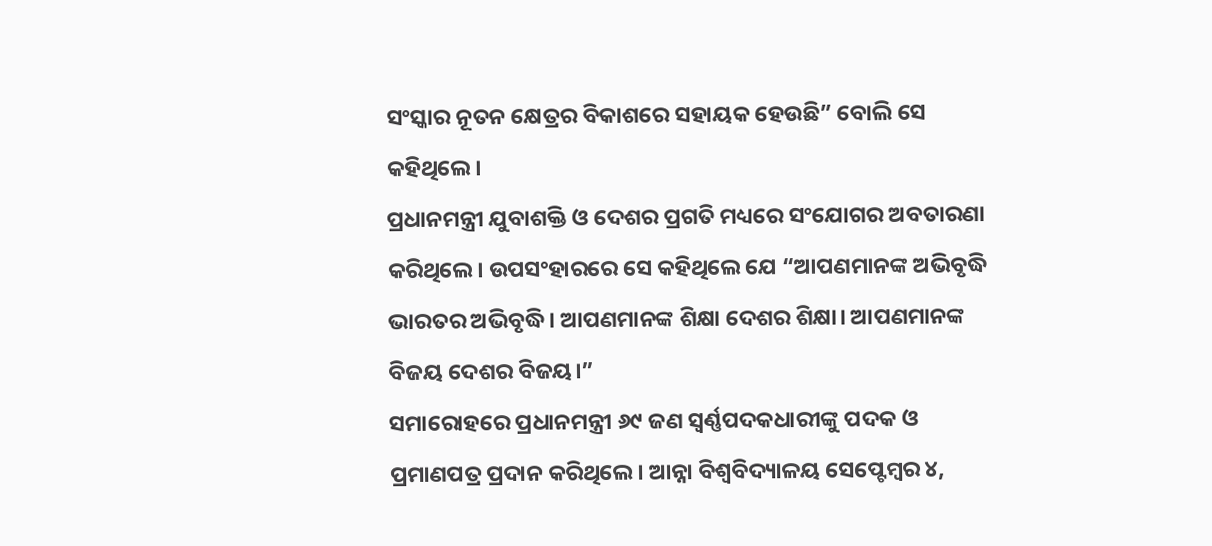ସଂସ୍କାର ନୂତନ କ୍ଷେତ୍ରର ବିକାଶରେ ସହାୟକ ହେଉଛି” ବୋଲି ସେ କହିଥିଲେ।
ପ୍ରଧାନମନ୍ତ୍ରୀ ଯୁବାଶକ୍ତି ଓ ଦେଶର ପ୍ରଗତି ମଧ୍ୟରେ ସଂଯୋଗର ଅବତାରଣା କରିଥିଲେ। ଉପସଂହାରରେ ସେ କହିଥିଲେ ଯେ “ଆପଣମାନଙ୍କ ଅଭିବୃଦ୍ଧି ଭାରତର ଅଭିବୃଦ୍ଧି। ଆପଣମାନଙ୍କ ଶିକ୍ଷା ଦେଶର ଶିକ୍ଷା। ଆପଣମାନଙ୍କ ବିଜୟ ଦେଶର ବିଜୟ।”
ସମାରୋହରେ ପ୍ରଧାନମନ୍ତ୍ରୀ ୬୯ ଜଣ ସ୍ୱର୍ଣ୍ଣପଦକଧାରୀଙ୍କୁ ପଦକ ଓ ପ୍ରମାଣପତ୍ର ପ୍ରଦାନ କରିଥିଲେ। ଆନ୍ନା ବିଶ୍ୱବିଦ୍ୟାଳୟ ସେପ୍ଟେମ୍ବର ୪,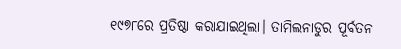୧୯୭୮ରେ ପ୍ରତିଷ୍ଠା କରାଯାଇଥିଲା। ତାମିଲନାଡୁର ପୂର୍ବତନ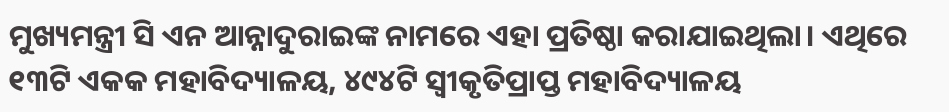ମୁଖ୍ୟମନ୍ତ୍ରୀ ସି ଏନ ଆନ୍ନାଦୁରାଇଙ୍କ ନାମରେ ଏହା ପ୍ରତିଷ୍ଠା କରାଯାଇଥିଲା। ଏଥିରେ ୧୩ଟି ଏକକ ମହାବିଦ୍ୟାଳୟ, ୪୯୪ଟି ସ୍ୱୀକୃତିପ୍ରାପ୍ତ ମହାବିଦ୍ୟାଳୟ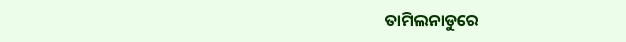ତାମିଲନାଡୁରେ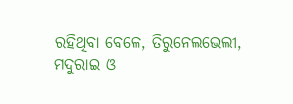ରହିଥିବା ବେଳେ, ତିରୁନେଲଭେଲୀ, ମଦୁରାଇ ଓ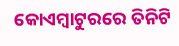କୋଏମ୍ବାଟୁରରେ ତିନିଟି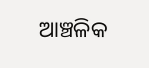ଆଞ୍ଚଳିକ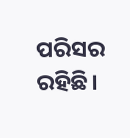ପରିସର ରହିଛି।